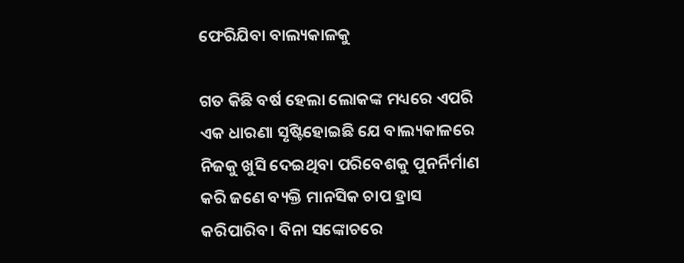ଫେରିଯିବା ବାଲ୍ୟକାଳକୁ

ଗତ କିଛି ବର୍ଷ ହେଲା ଲୋକଙ୍କ ମଧ୍ୟରେ ଏପରି ଏକ ଧାରଣା ସୃଷ୍ଟିହୋଇଛି ଯେ ବାଲ୍ୟକାଳରେ ନିଜକୁ ଖୁସି ଦେଇଥିବା ପରିବେଶକୁ ପୁନର୍ନିର୍ମାଣ କରି ଜଣେ ବ୍ୟକ୍ତି ମାନସିକ ଚାପ ହ୍ରାସ କରିପାରିବ। ବିନା ସଙ୍କୋଚରେ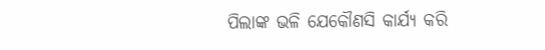ପିଲାଙ୍କ ଭଳି ଯେକୌଣସି କାର୍ଯ୍ୟ କରି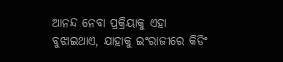ଆନନ୍ଦ ନେବା ପ୍ରକ୍ରିୟାକୁ ଏହା ବୁଝାଇଥାଏ, ଯାହାକୁ ଇଂରାଜୀରେ କିଡିଂ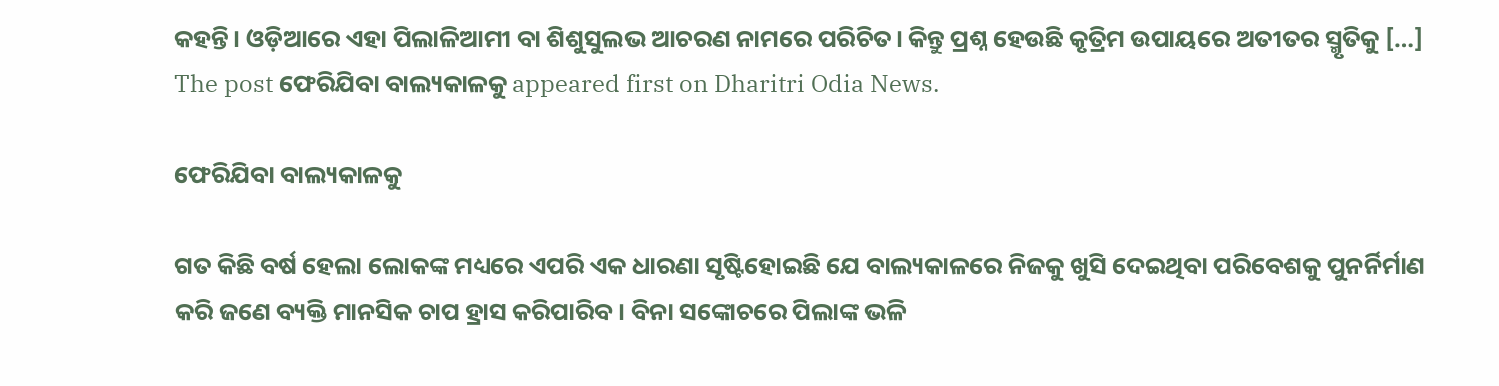କହନ୍ତି। ଓଡ଼ିଆରେ ଏହା ପିଲାଳିଆମୀ ବା ଶିଶୁସୁଲଭ ଆଚରଣ ନାମରେ ପରିଚିତ। କିନ୍ତୁ ପ୍ରଶ୍ନ ହେଉଛି କୃତ୍ରିମ ଉପାୟରେ ଅତୀତର ସ୍ମୃତିକୁ […] The post ଫେରିଯିବା ବାଲ୍ୟକାଳକୁ appeared first on Dharitri Odia News.

ଫେରିଯିବା ବାଲ୍ୟକାଳକୁ

ଗତ କିଛି ବର୍ଷ ହେଲା ଲୋକଙ୍କ ମଧ୍ୟରେ ଏପରି ଏକ ଧାରଣା ସୃଷ୍ଟିହୋଇଛି ଯେ ବାଲ୍ୟକାଳରେ ନିଜକୁ ଖୁସି ଦେଇଥିବା ପରିବେଶକୁ ପୁନର୍ନିର୍ମାଣ କରି ଜଣେ ବ୍ୟକ୍ତି ମାନସିକ ଚାପ ହ୍ରାସ କରିପାରିବ। ବିନା ସଙ୍କୋଚରେ ପିଲାଙ୍କ ଭଳି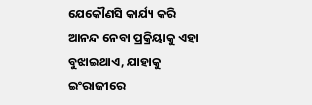ଯେକୌଣସି କାର୍ଯ୍ୟ କରି ଆନନ୍ଦ ନେବା ପ୍ରକ୍ରିୟାକୁ ଏହା ବୁଝାଇଥାଏ, ଯାହାକୁ ଇଂରାଜୀରେ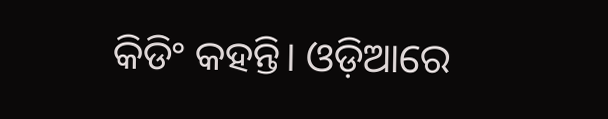କିଡିଂ କହନ୍ତି। ଓଡ଼ିଆରେ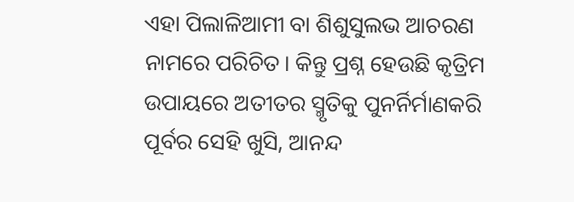ଏହା ପିଲାଳିଆମୀ ବା ଶିଶୁସୁଲଭ ଆଚରଣ ନାମରେ ପରିଚିତ। କିନ୍ତୁ ପ୍ରଶ୍ନ ହେଉଛି କୃତ୍ରିମ ଉପାୟରେ ଅତୀତର ସ୍ମୃତିକୁ ପୁନର୍ନିର୍ମାଣକରି ପୂର୍ବର ସେହି ଖୁସି, ଆନନ୍ଦ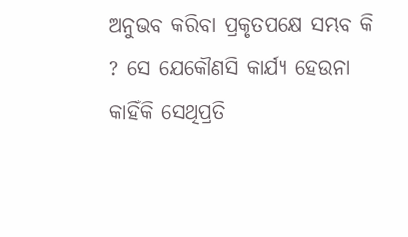ଅନୁଭବ କରିବା ପ୍ରକୃତପକ୍ଷେ ସମ୍ଭବ କି ? ସେ ଯେକୌଣସି କାର୍ଯ୍ୟ ହେଉନା କାହିଁକି ସେଥିପ୍ରତି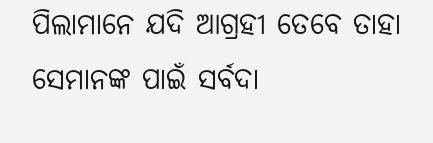ପିଲାମାନେ ଯଦି ଆଗ୍ରହୀ ତେବେ ତାହା ସେମାନଙ୍କ ପାଇଁ ସର୍ବଦା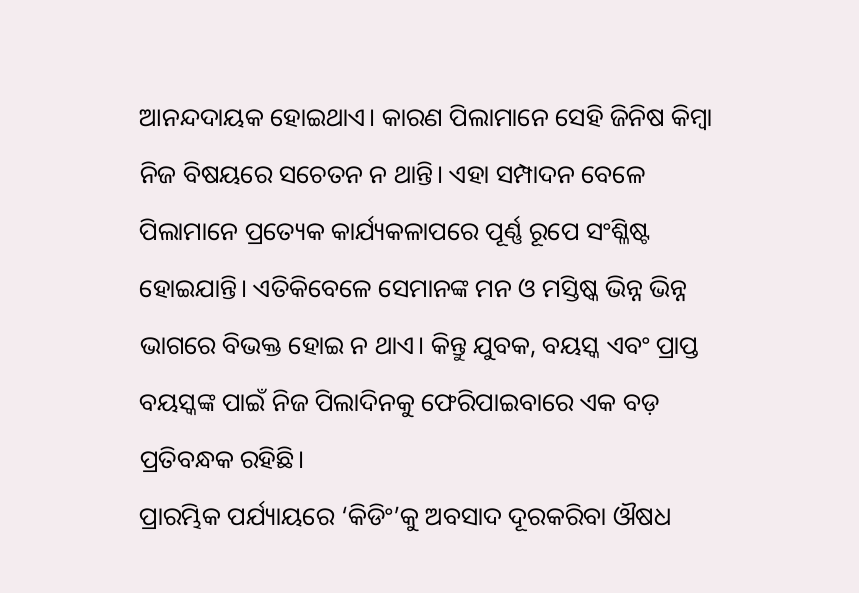ଆନନ୍ଦଦାୟକ ହୋଇଥାଏ। କାରଣ ପିଲାମାନେ ସେହି ଜିନିଷ କିମ୍ବା ନିଜ ବିଷୟରେ ସଚେତନ ନ ଥାନ୍ତି। ଏହା ସମ୍ପାଦନ ବେଳେ ପିଲାମାନେ ପ୍ରତ୍ୟେକ କାର୍ଯ୍ୟକଳାପରେ ପୂର୍ଣ୍ଣ ରୂପେ ସଂଶ୍ଳିଷ୍ଟ ହୋଇଯାନ୍ତି। ଏତିକିବେଳେ ସେମାନଙ୍କ ମନ ଓ ମସ୍ତିଷ୍କ ଭିନ୍ନ ଭିନ୍ନ ଭାଗରେ ବିଭକ୍ତ ହୋଇ ନ ଥାଏ। କିନ୍ତୁ ଯୁବକ, ବୟସ୍କ ଏବଂ ପ୍ରାପ୍ତ ବୟସ୍କଙ୍କ ପାଇଁ ନିଜ ପିଲାଦିନକୁ ଫେରିପାଇବାରେ ଏକ ବଡ଼ ପ୍ରତିବନ୍ଧକ ରହିଛି।
ପ୍ରାରମ୍ଭିକ ପର୍ଯ୍ୟାୟରେ ‘କିଡିଂ’କୁ ଅବସାଦ ଦୂରକରିବା ଔଷଧ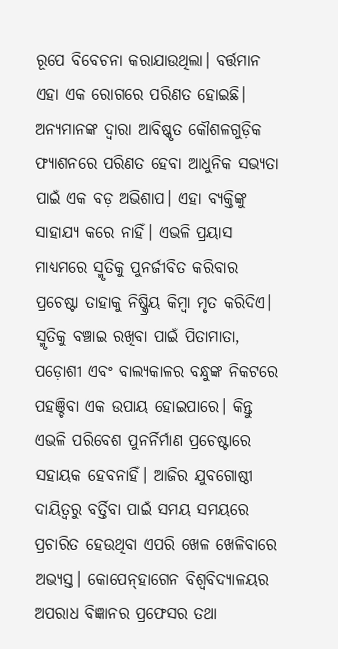ରୂପେ ବିବେଚନା କରାଯାଉଥିଲା। ବର୍ତ୍ତମାନ ଏହା ଏକ ରୋଗରେ ପରିଣତ ହୋଇଛି। ଅନ୍ୟମାନଙ୍କ ଦ୍ୱାରା ଆବିଷ୍କୃତ କୌଶଳଗୁଡ଼ିକ ଫ୍ୟାଶନରେ ପରିଣତ ହେବା ଆଧୁନିକ ସଭ୍ୟତା ପାଇଁ ଏକ ବଡ଼ ଅଭିଶାପ। ଏହା ବ୍ୟକ୍ତିଙ୍କୁ ସାହାଯ୍ୟ କରେ ନାହିଁ। ଏଭଳି ପ୍ରୟାସ ମାଧ୍ୟମରେ ସ୍ମୃତିକୁ ପୁନର୍ଜୀବିତ କରିବାର ପ୍ରଚେଷ୍ଟା ତାହାକୁ ନିଷ୍କ୍ରିୟ କିମ୍ବା ମୃତ କରିଦିଏ। ସ୍ମୃତିକୁ ବଞ୍ଚାଇ ରଖିବା ପାଇଁ ପିତାମାତା, ପଡ଼ୋଶୀ ଏବଂ ବାଲ୍ୟକାଳର ବନ୍ଧୁଙ୍କ ନିକଟରେ ପହଞ୍ଚିବା ଏକ ଉପାୟ ହୋଇପାରେ। କିନ୍ତୁ ଏଭଳି ପରିବେଶ ପୁନର୍ନିର୍ମାଣ ପ୍ରଚେଷ୍ଟାରେ ସହାୟକ ହେବନାହିଁ। ଆଜିର ଯୁବଗୋଷ୍ଠୀ ଦାୟିତ୍ୱରୁ ବର୍ତ୍ତିବା ପାଇଁ ସମୟ ସମୟରେ ପ୍ରଚାରିତ ହେଉଥିବା ଏପରି ଖେଳ ଖେଳିବାରେ ଅଭ୍ୟସ୍ତ। କୋପେନ୍‌ହାଗେନ ବିଶ୍ୱବିଦ୍ୟାଳୟର ଅପରାଧ ବିଜ୍ଞାନର ପ୍ରଫେସର ତଥା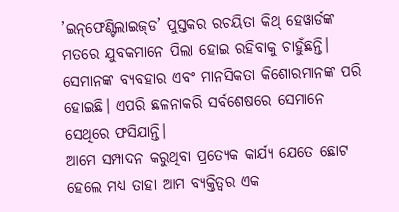’ଇନ୍‌ଫେଣ୍ଟିଲାଇଜ୍‌ଡ’ ପୁସ୍ତକର ରଚୟିତା କିଥ୍‌ ହେୱାର୍ଡଙ୍କ ମତରେ ଯୁବକମାନେ ପିଲା ହୋଇ ରହିବାକୁ ଚାହୁଁଛନ୍ତି। ସେମାନଙ୍କ ବ୍ୟବହାର ଏବଂ ମାନସିକତା କିଶୋରମାନଙ୍କ ପରି ହୋଇଛି। ଏପରି ଛଳନାକରି ସର୍ବଶେଷରେ ସେମାନେ ସେଥିରେ ଫସିଯାନ୍ତି।
ଆମେ ସମ୍ପାଦନ କରୁଥିବା ପ୍ରତ୍ୟେକ କାର୍ଯ୍ୟ ଯେତେ ଛୋଟ ହେଲେ ମଧ୍ୟ ତାହା ଆମ ବ୍ୟକ୍ତିତ୍ୱର ଏକ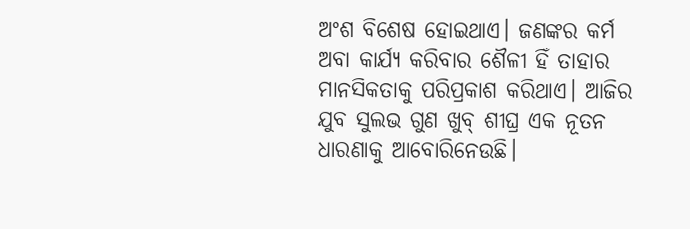ଅଂଶ ବିଶେଷ ହୋଇଥାଏ। ଜଣଙ୍କର କର୍ମ ଅବା କାର୍ଯ୍ୟ କରିବାର ଶୈଳୀ ହିଁ ତାହାର ମାନସିକତାକୁ ପରିପ୍ରକାଶ କରିଥାଏ। ଆଜିର ଯୁବ ସୁଲଭ ଗୁଣ ଖୁବ୍‌ ଶୀଘ୍ର ଏକ ନୂତନ ଧାରଣାକୁ ଆବୋରିନେଉଛି।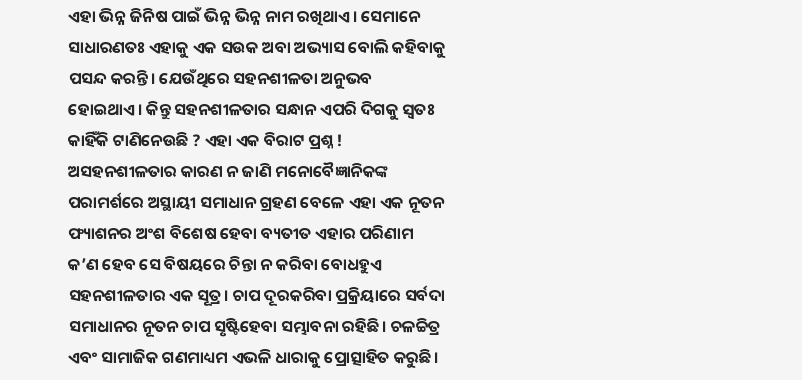ଏହା ଭିନ୍ନ ଜିନିଷ ପାଇଁ ଭିନ୍ନ ଭିନ୍ନ ନାମ ରଖିଥାଏ। ସେମାନେ ସାଧାରଣତଃ ଏହାକୁ ଏକ ସଉକ ଅବା ଅଭ୍ୟାସ ବୋଲି କହିବାକୁ ପସନ୍ଦ କରନ୍ତି। ଯେଉଁଥିରେ ସହନଶୀଳତା ଅନୁଭବ ହୋଇଥାଏ। କିନ୍ତୁ ସହନଶୀଳତାର ସନ୍ଧାନ ଏପରି ଦିଗକୁ ସ୍ବତଃ କାହିଁକି ଟାଣିନେଉଛି ? ଏହା ଏକ ବିରାଟ ପ୍ରଶ୍ନ ! ଅସହନଶୀଳତାର କାରଣ ନ ଜାଣି ମନୋବୈଜ୍ଞାନିକଙ୍କ ପରାମର୍ଶରେ ଅସ୍ଥାୟୀ ସମାଧାନ ଗ୍ରହଣ ବେଳେ ଏହା ଏକ ନୂତନ ଫ୍ୟାଶନର ଅଂଶ ବିଶେଷ ହେବା ବ୍ୟତୀତ ଏହାର ପରିଣାମ କ’ଣ ହେବ ସେ ବିଷୟରେ ଚିନ୍ତା ନ କରିବା ବୋଧହୁଏ ସହନଶୀଳତାର ଏକ ସୂତ୍ର। ଚାପ ଦୂରକରିବା ପ୍ରକ୍ରିୟାରେ ସର୍ବଦା ସମାଧାନର ନୂତନ ଚାପ ସୃଷ୍ଟିହେବା ସମ୍ଭାବନା ରହିଛି। ଚଳଚ୍ଚିତ୍ର ଏବଂ ସାମାଜିକ ଗଣମାଧ୍ୟମ ଏଭଳି ଧାରାକୁ ପ୍ରୋତ୍ସାହିତ କରୁଛି।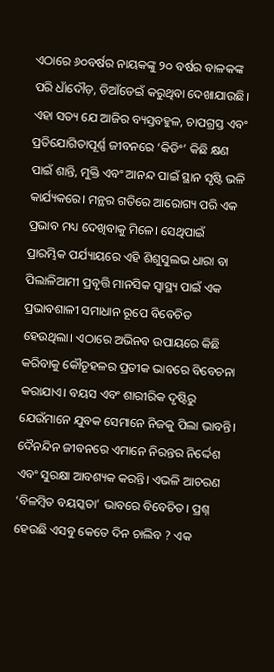ଏଠାରେ ୬୦ବର୍ଷର ନାୟକଙ୍କୁ ୨୦ ବର୍ଷର ବାଳକଙ୍କ ପରି ଧାଁଦୌଡ଼, ଡିଆଁଡେଇଁ କରୁଥିବା ଦେଖାଯାଉଛି।
ଏହା ସତ୍ୟ ଯେ ଆଜିର ବ୍ୟସ୍ତବହୁଳ, ଚାପଗ୍ରସ୍ତ ଏବଂ ପ୍ରତିଯୋଗିତାପୂର୍ଣ୍ଣ ଜୀବନରେ ‘କିଡିଂ’ କିଛି କ୍ଷଣ ପାଇଁ ଶାନ୍ତି, ମୁକ୍ତି ଏବଂ ଆନନ୍ଦ ପାଇଁ ସ୍ଥାନ ସୃଷ୍ଟି ଭଳି କାର୍ଯ୍ୟକରେ। ମନ୍ଥର ଗତିରେ ଆରୋଗ୍ୟ ପରି ଏକ ପ୍ରଭାବ ମଧ୍ୟ ଦେଖିବାକୁ ମିଳେ। ସେଥିପାଇଁ ପ୍ରାରମ୍ଭିକ ପର୍ଯ୍ୟାୟରେ ଏହି ଶିଶୁସୁଲଭ ଧାରା ବା ପିଲାଳିଆମୀ ପ୍ରବୃତ୍ତି ମାନସିକ ସ୍ବାସ୍ଥ୍ୟ ପାଇଁ ଏକ ପ୍ରଭାବଶାଳୀ ସମାଧାନ ରୂପେ ବିବେଚିତ ହେଉଥିଲା। ଏଠାରେ ଅଭିନବ ଉପାୟରେ କିଛି କରିବାକୁ କୌତୂହଳର ପ୍ରତୀକ ଭାବରେ ବିବେଚନା କରାଯାଏ। ବୟସ ଏବଂ ଶାରୀରିକ ଦୃଷ୍ଟିରୁ ଯେଉଁମାନେ ଯୁବକ ସେମାନେ ନିଜକୁ ପିଲା ଭାବନ୍ତି। ଦୈନନ୍ଦିନ ଜୀବନରେ ଏମାନେ ନିରନ୍ତର ନିର୍ଦ୍ଦେଶ ଏବଂ ସୁରକ୍ଷା ଆବଶ୍ୟକ କରନ୍ତି। ଏଭଳି ଆଚରଣ ‘ବିଳମ୍ବିତ ବୟସ୍କତା’ ଭାବରେ ବିବେଚିତ। ପ୍ରଶ୍ନ ହେଉଛି ଏସବୁ କେତେ ଦିନ ଚାଲିବ ? ଏକ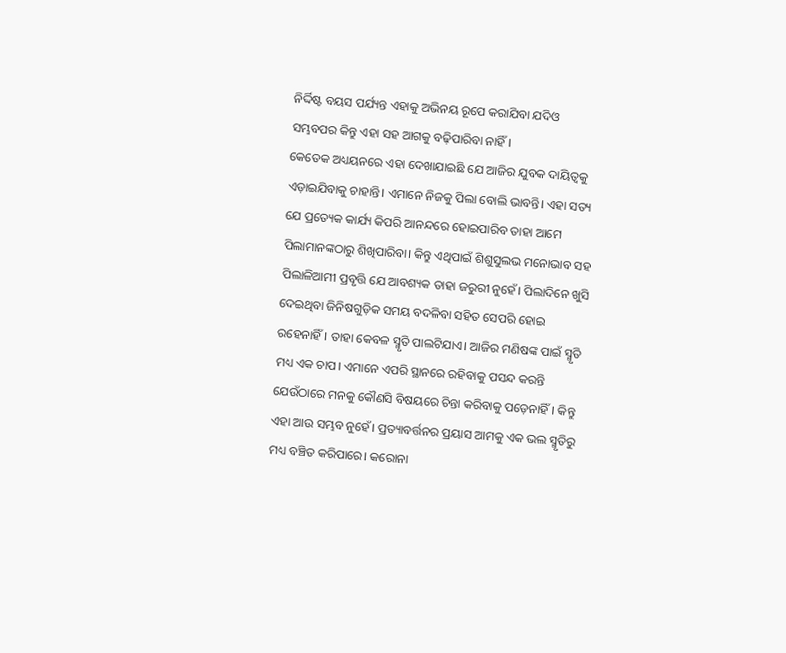ନିର୍ଦ୍ଦିଷ୍ଟ ବୟସ ପର୍ଯ୍ୟନ୍ତ ଏହାକୁ ଅଭିନୟ ରୂପେ କରାଯିବା ଯଦିଓ ସମ୍ଭବପର କିନ୍ତୁ ଏହା ସହ ଆଗକୁ ବଢ଼ିପାରିବା ନାହିଁ।
କେତେକ ଅଧ୍ୟୟନରେ ଏହା ଦେଖାଯାଇଛି ଯେ ଆଜିର ଯୁବକ ଦାୟିତ୍ୱକୁ ଏଡ଼ାଇଯିବାକୁ ଚାହାନ୍ତି। ଏମାନେ ନିଜକୁ ପିଲା ବୋଲି ଭାବନ୍ତି। ଏହା ସତ୍ୟ ଯେ ପ୍ରତ୍ୟେକ କାର୍ଯ୍ୟ କିପରି ଆନନ୍ଦରେ ହୋଇପାରିବ ତାହା ଆମେ ପିଲାମାନଙ୍କଠାରୁ ଶିଖିପାରିବା। କିନ୍ତୁ ଏଥିପାଇଁ ଶିଶୁସୁଲଭ ମନୋଭାବ ସହ ପିଲାଳିଆମୀ ପ୍ରବୃତ୍ତି ଯେ ଆବଶ୍ୟକ ତାହା ଜରୁରୀ ନୁହେଁ। ପିଲାଦିନେ ଖୁସି ଦେଇଥିବା ଜିନିଷଗୁଡ଼ିକ ସମୟ ବଦଳିବା ସହିତ ସେପରି ହୋଇ ରହେନାହିଁ। ତାହା କେବଳ ସ୍ମୃତି ପାଲଟିଯାଏ। ଆଜିର ମଣିଷଙ୍କ ପାଇଁ ସ୍ମୃତି ମଧ୍ୟ ଏକ ଚାପ। ଏମାନେ ଏପରି ସ୍ଥାନରେ ରହିବାକୁ ପସନ୍ଦ କରନ୍ତି ଯେଉଁଠାରେ ମନକୁ କୌଣସି ବିଷୟରେ ଚିନ୍ତା କରିବାକୁ ପଡ଼େନାହିଁ। କିନ୍ତୁ ଏହା ଆଉ ସମ୍ଭବ ନୁହେଁ। ପ୍ରତ୍ୟାବର୍ତ୍ତନର ପ୍ରୟାସ ଆମକୁ ଏକ ଭଲ ସ୍ମୃତିରୁ ମଧ୍ୟ ବଞ୍ଚିତ କରିପାରେ। କରୋନା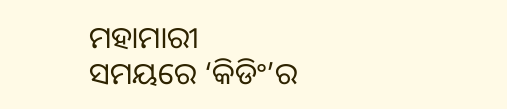ମହାମାରୀ ସମୟରେ ‘କିଡିଂ’ର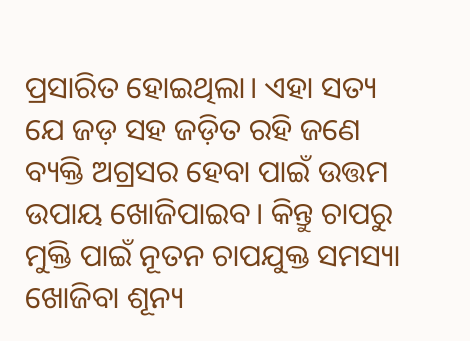ପ୍ରସାରିତ ହୋଇଥିଲା। ଏହା ସତ୍ୟ ଯେ ଜଡ଼ ସହ ଜଡ଼ିତ ରହି ଜଣେ ବ୍ୟକ୍ତି ଅଗ୍ରସର ହେବା ପାଇଁ ଉତ୍ତମ ଉପାୟ ଖୋଜିପାଇବ। କିନ୍ତୁ ଚାପରୁ ମୁକ୍ତି ପାଇଁ ନୂତନ ଚାପଯୁକ୍ତ ସମସ୍ୟା ଖୋଜିବା ଶୂନ୍ୟ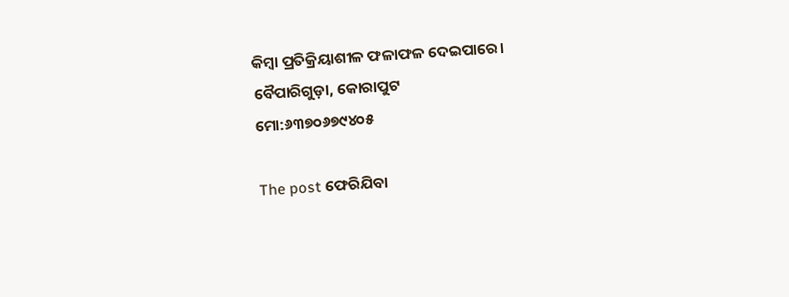କିମ୍ବା ପ୍ରତିକ୍ରିୟାଶୀଳ ଫଳାଫଳ ଦେଇପାରେ।
ବୈପାରିଗୁଡ଼ା, କୋରାପୁଟ
ମୋ:୬୩୭୦୬୭୯୪୦୫

The post ଫେରିଯିବା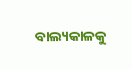ବାଲ୍ୟକାଳକୁ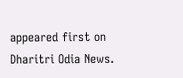appeared first on Dharitri Odia News.